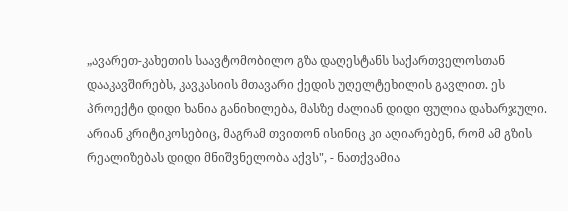„ავარეთ-კახეთის საავტომობილო გზა დაღესტანს საქართველოსთან დააკავშირებს, კავკასიის მთავარი ქედის უღელტეხილის გავლით. ეს პროექტი დიდი ხანია განიხილება, მასზე ძალიან დიდი ფულია დახარჯული. არიან კრიტიკოსებიც, მაგრამ თვითონ ისინიც კი აღიარებენ, რომ ამ გზის რეალიზებას დიდი მნიშვნელობა აქვს", - ნათქვამია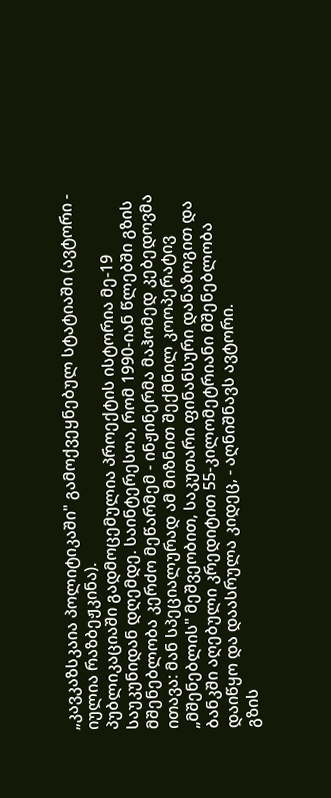„კავკაზსკაია პოლიტიკაში" გამოქვეყნებულ სტატიაში (ავტორი - იულია რაზბეჟკინა).
პუბლიკაციაში გადმოცემულია პროექტის ისტორია მე-19 საუკუნიდან დღემდე. საინტერესოა, რომ 1990-იან წლებში გზის მშენებლობა კერძო მეწარმემ - ინჟინერმა მაჰომედ კებედოვმა ითავა: მან სპეციალურად ამ მიზნით შექმნილ კოოპერატივ „მშენებლის" მეშვეობით, საკუთარი ფინანსური დანაზოგით და ბანკში აღებული კრედიტით 55-კილომეტრიანი მშენებლობა დაიწყო და დაასრულა კიდეც, - აღნიშნავს ავტორი.
გზის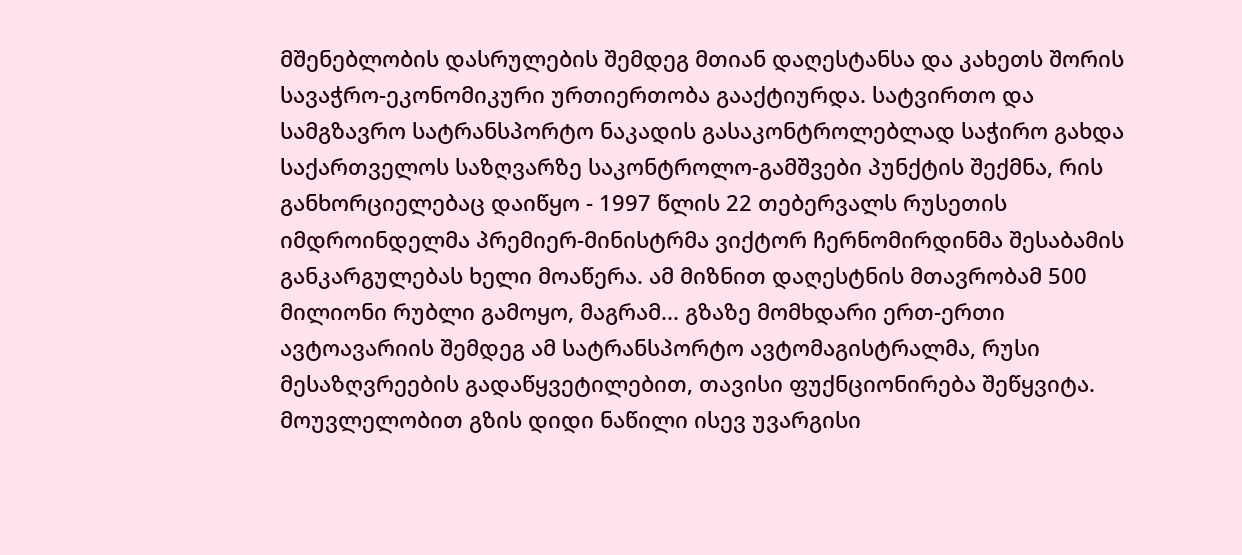მშენებლობის დასრულების შემდეგ მთიან დაღესტანსა და კახეთს შორის სავაჭრო-ეკონომიკური ურთიერთობა გააქტიურდა. სატვირთო და სამგზავრო სატრანსპორტო ნაკადის გასაკონტროლებლად საჭირო გახდა საქართველოს საზღვარზე საკონტროლო-გამშვები პუნქტის შექმნა, რის განხორციელებაც დაიწყო - 1997 წლის 22 თებერვალს რუსეთის იმდროინდელმა პრემიერ-მინისტრმა ვიქტორ ჩერნომირდინმა შესაბამის განკარგულებას ხელი მოაწერა. ამ მიზნით დაღესტნის მთავრობამ 500 მილიონი რუბლი გამოყო, მაგრამ... გზაზე მომხდარი ერთ-ერთი ავტოავარიის შემდეგ ამ სატრანსპორტო ავტომაგისტრალმა, რუსი მესაზღვრეების გადაწყვეტილებით, თავისი ფუქნციონირება შეწყვიტა. მოუვლელობით გზის დიდი ნაწილი ისევ უვარგისი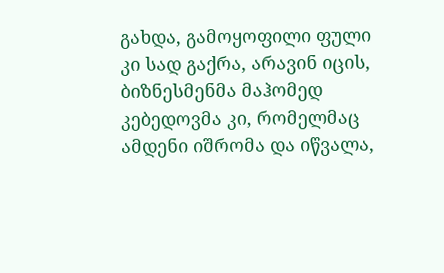გახდა, გამოყოფილი ფული კი სად გაქრა, არავინ იცის, ბიზნესმენმა მაჰომედ კებედოვმა კი, რომელმაც ამდენი იშრომა და იწვალა,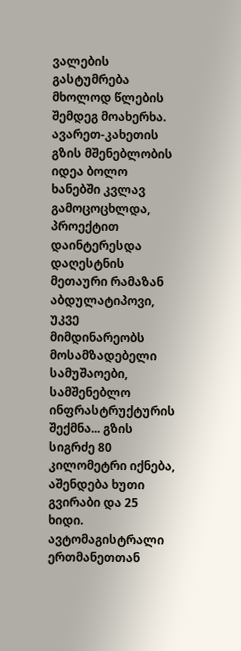ვალების გასტუმრება მხოლოდ წლების შემდეგ მოახერხა.
ავარეთ-კახეთის გზის მშენებლობის იდეა ბოლო ხანებში კვლავ გამოცოცხლდა, პროექტით დაინტერესდა დაღესტნის მეთაური რამაზან აბდულატიპოვი, უკვე მიმდინარეობს მოსამზადებელი სამუშაოები, სამშენებლო ინფრასტრუქტურის შექმნა... გზის სიგრძე 80 კილომეტრი იქნება, აშენდება ხუთი გვირაბი და 25 ხიდი. ავტომაგისტრალი ერთმანეთთან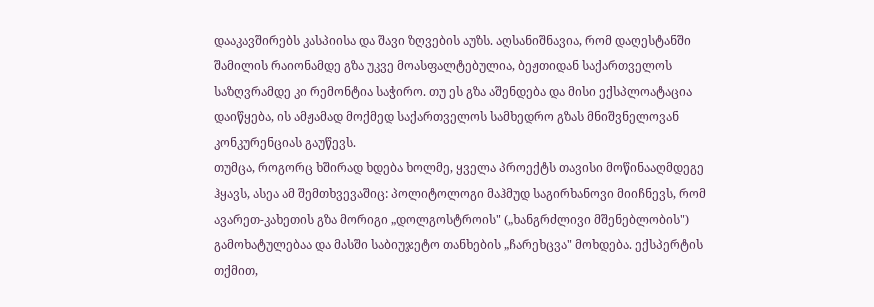დააკავშირებს კასპიისა და შავი ზღვების აუზს. აღსანიშნავია, რომ დაღესტანში შამილის რაიონამდე გზა უკვე მოასფალტებულია, ბეჟთიდან საქართველოს საზღვრამდე კი რემონტია საჭირო. თუ ეს გზა აშენდება და მისი ექსპლოატაცია დაიწყება, ის ამჟამად მოქმედ საქართველოს სამხედრო გზას მნიშვნელოვან კონკურენციას გაუწევს.
თუმცა, როგორც ხშირად ხდება ხოლმე, ყველა პროექტს თავისი მოწინააღმდეგე ჰყავს, ასეა ამ შემთხვევაშიც: პოლიტოლოგი მაჰმუდ საგირხანოვი მიიჩნევს, რომ ავარეთ-კახეთის გზა მორიგი „დოლგოსტროის" („ხანგრძლივი მშენებლობის") გამოხატულებაა და მასში საბიუჯეტო თანხების „ჩარეხცვა" მოხდება. ექსპერტის თქმით,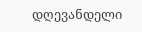დღევანდელი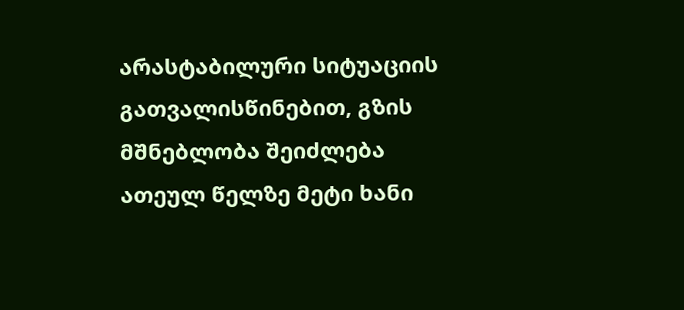არასტაბილური სიტუაციის გათვალისწინებით, გზის მშნებლობა შეიძლება ათეულ წელზე მეტი ხანი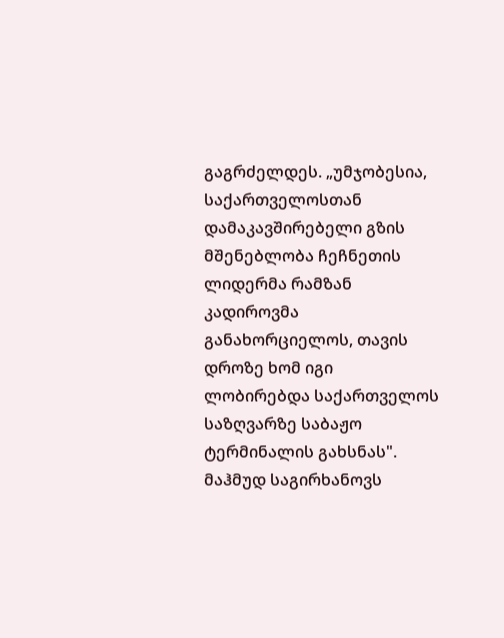გაგრძელდეს. „უმჯობესია, საქართველოსთან დამაკავშირებელი გზის მშენებლობა ჩეჩნეთის ლიდერმა რამზან კადიროვმა განახორციელოს, თავის დროზე ხომ იგი ლობირებდა საქართველოს საზღვარზე საბაჟო ტერმინალის გახსნას".
მაჰმუდ საგირხანოვს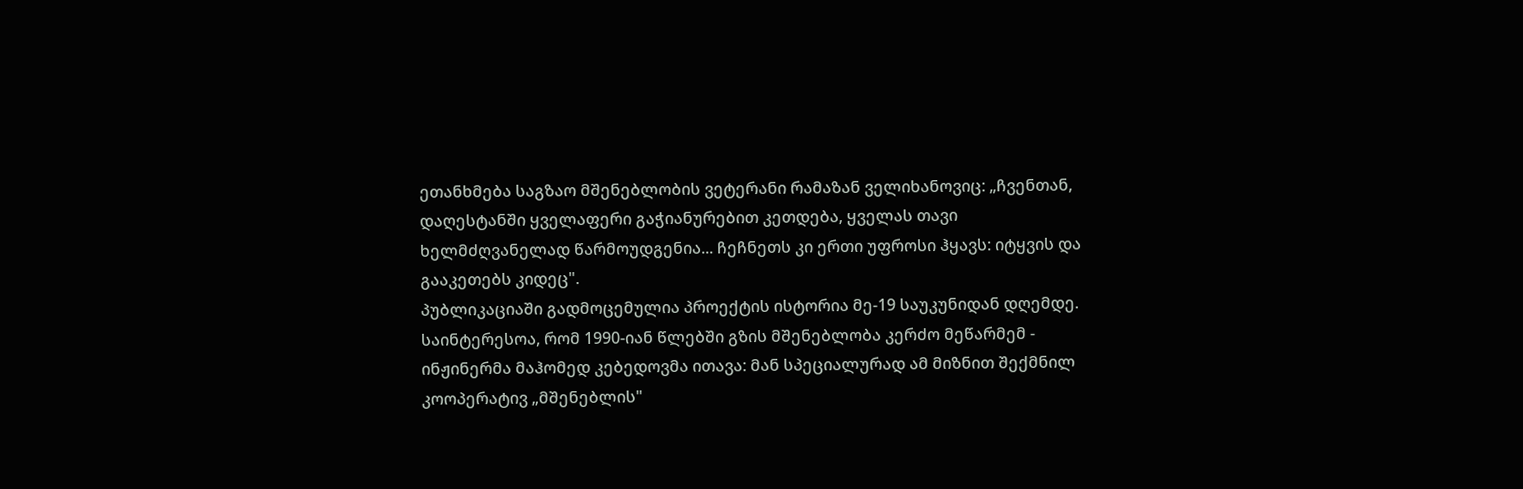ეთანხმება საგზაო მშენებლობის ვეტერანი რამაზან ველიხანოვიც: „ჩვენთან, დაღესტანში ყველაფერი გაჭიანურებით კეთდება, ყველას თავი ხელმძღვანელად წარმოუდგენია... ჩეჩნეთს კი ერთი უფროსი ჰყავს: იტყვის და გააკეთებს კიდეც".
პუბლიკაციაში გადმოცემულია პროექტის ისტორია მე-19 საუკუნიდან დღემდე. საინტერესოა, რომ 1990-იან წლებში გზის მშენებლობა კერძო მეწარმემ - ინჟინერმა მაჰომედ კებედოვმა ითავა: მან სპეციალურად ამ მიზნით შექმნილ კოოპერატივ „მშენებლის"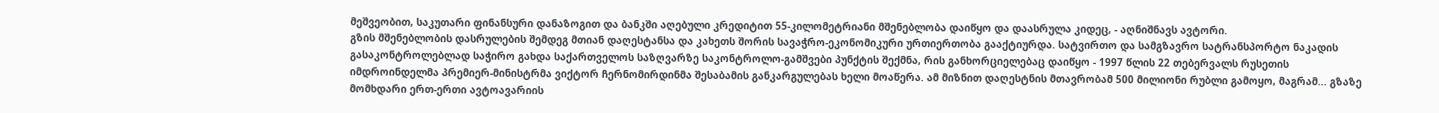მეშვეობით, საკუთარი ფინანსური დანაზოგით და ბანკში აღებული კრედიტით 55-კილომეტრიანი მშენებლობა დაიწყო და დაასრულა კიდეც, - აღნიშნავს ავტორი.
გზის მშენებლობის დასრულების შემდეგ მთიან დაღესტანსა და კახეთს შორის სავაჭრო-ეკონომიკური ურთიერთობა გააქტიურდა. სატვირთო და სამგზავრო სატრანსპორტო ნაკადის გასაკონტროლებლად საჭირო გახდა საქართველოს საზღვარზე საკონტროლო-გამშვები პუნქტის შექმნა, რის განხორციელებაც დაიწყო - 1997 წლის 22 თებერვალს რუსეთის იმდროინდელმა პრემიერ-მინისტრმა ვიქტორ ჩერნომირდინმა შესაბამის განკარგულებას ხელი მოაწერა. ამ მიზნით დაღესტნის მთავრობამ 500 მილიონი რუბლი გამოყო, მაგრამ... გზაზე მომხდარი ერთ-ერთი ავტოავარიის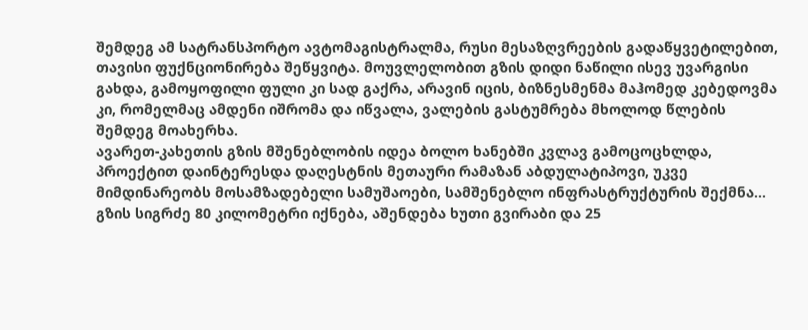შემდეგ ამ სატრანსპორტო ავტომაგისტრალმა, რუსი მესაზღვრეების გადაწყვეტილებით, თავისი ფუქნციონირება შეწყვიტა. მოუვლელობით გზის დიდი ნაწილი ისევ უვარგისი გახდა, გამოყოფილი ფული კი სად გაქრა, არავინ იცის, ბიზნესმენმა მაჰომედ კებედოვმა კი, რომელმაც ამდენი იშრომა და იწვალა, ვალების გასტუმრება მხოლოდ წლების შემდეგ მოახერხა.
ავარეთ-კახეთის გზის მშენებლობის იდეა ბოლო ხანებში კვლავ გამოცოცხლდა, პროექტით დაინტერესდა დაღესტნის მეთაური რამაზან აბდულატიპოვი, უკვე მიმდინარეობს მოსამზადებელი სამუშაოები, სამშენებლო ინფრასტრუქტურის შექმნა... გზის სიგრძე 80 კილომეტრი იქნება, აშენდება ხუთი გვირაბი და 25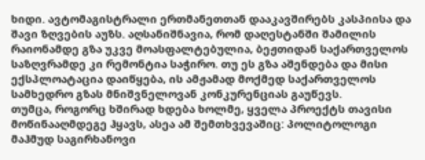ხიდი. ავტომაგისტრალი ერთმანეთთან დააკავშირებს კასპიისა და შავი ზღვების აუზს. აღსანიშნავია, რომ დაღესტანში შამილის რაიონამდე გზა უკვე მოასფალტებულია, ბეჟთიდან საქართველოს საზღვრამდე კი რემონტია საჭირო. თუ ეს გზა აშენდება და მისი ექსპლოატაცია დაიწყება, ის ამჟამად მოქმედ საქართველოს სამხედრო გზას მნიშვნელოვან კონკურენციას გაუწევს.
თუმცა, როგორც ხშირად ხდება ხოლმე, ყველა პროექტს თავისი მოწინააღმდეგე ჰყავს, ასეა ამ შემთხვევაშიც: პოლიტოლოგი მაჰმუდ საგირხანოვი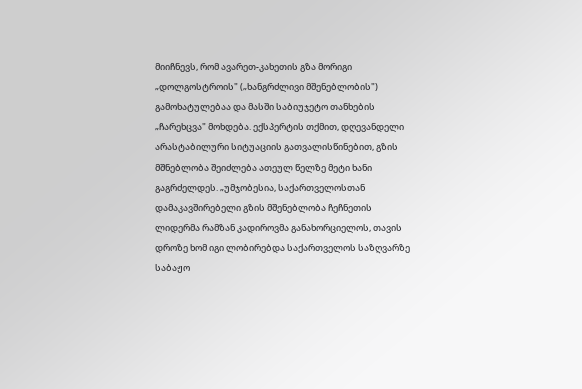მიიჩნევს, რომ ავარეთ-კახეთის გზა მორიგი „დოლგოსტროის" („ხანგრძლივი მშენებლობის") გამოხატულებაა და მასში საბიუჯეტო თანხების „ჩარეხცვა" მოხდება. ექსპერტის თქმით, დღევანდელი არასტაბილური სიტუაციის გათვალისწინებით, გზის მშნებლობა შეიძლება ათეულ წელზე მეტი ხანი გაგრძელდეს. „უმჯობესია, საქართველოსთან დამაკავშირებელი გზის მშენებლობა ჩეჩნეთის ლიდერმა რამზან კადიროვმა განახორციელოს, თავის დროზე ხომ იგი ლობირებდა საქართველოს საზღვარზე საბაჟო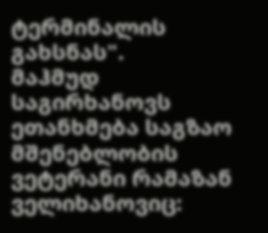ტერმინალის გახსნას".
მაჰმუდ საგირხანოვს ეთანხმება საგზაო მშენებლობის ვეტერანი რამაზან ველიხანოვიც: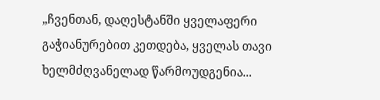„ჩვენთან, დაღესტანში ყველაფერი გაჭიანურებით კეთდება, ყველას თავი ხელმძღვანელად წარმოუდგენია...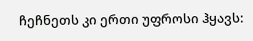ჩეჩნეთს კი ერთი უფროსი ჰყავს: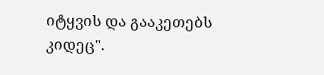იტყვის და გააკეთებს კიდეც".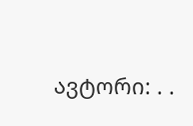ავტორი: . .